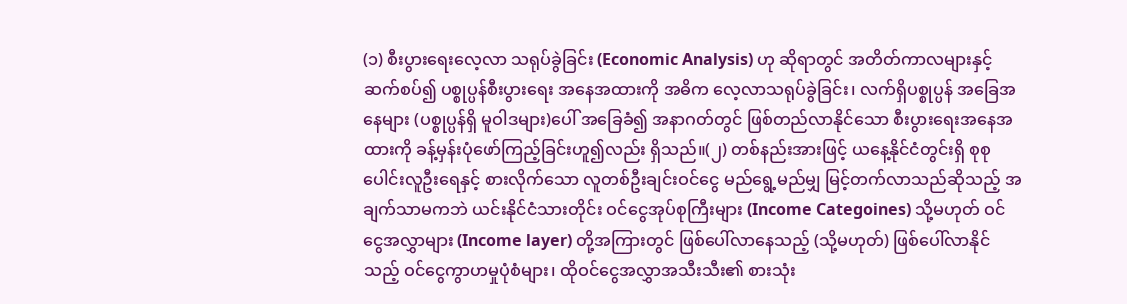(၁) စီးပွားရေးလေ့လာ သရုပ်ခွဲခြင်း (Economic Analysis) ဟု ဆိုရာတွင် အတိတ်ကာလများနှင့် ဆက်စပ်၍ ပစ္စုပ္ပန်စီးပွားရေး အနေအထားကို အဓိက လေ့လာသရုပ်ခွဲခြင်း၊ လက်ရှိပစ္စုပ္ပန် အခြေအနေများ (ပစ္စုပ္ပန်ရှိ မူဝါဒများ)ပေါ် အခြေခံ၍ အနာဂတ်တွင် ဖြစ်တည်လာနိုင်သော စီးပွားရေးအနေအထားကို ခန့်မှန်းပုံဖော်ကြည့်ခြင်းဟူ၍လည်း ရှိသည်။(၂) တစ်နည်းအားဖြင့် ယနေ့နိုင်ငံတွင်းရှိ စုစုပေါင်းလူဦးရေနှင့် စားလိုက်သော လူတစ်ဦးချင်းဝင်ငွေ မည်ရွေ့မည်မျှ မြင့်တက်လာသည်ဆိုသည့် အချက်သာမကဘဲ ယင်းနိုင်ငံသားတိုင်း ဝင်ငွေအုပ်စုကြီးများ (Income Categoines) သို့မဟုတ် ဝင်ငွေအလွှာများ (Income layer) တို့အကြားတွင် ဖြစ်ပေါ်လာနေသည့် (သို့မဟုတ်) ဖြစ်ပေါ်လာနိုင်သည့် ဝင်ငွေကွာဟမှုပုံစံများ၊ ထိုဝင်ငွေအလွှာအသီးသီး၏ စားသုံး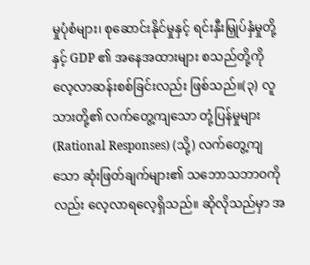မှုပုံစံများ၊ စုဆောင်းနိုင်မှုနှင့် ရင်းနှီးမြှုပ်နှံမှုတို့နှင့် GDP ၏ အနေအထားများ စသည်တို့ကို လေ့လာဆန်းစစ်ခြင်းလည်း ဖြစ်သည်။(၃) လူသားတို့၏ လက်တွေ့ကျသော တုံ့ပြန်မှုများ (Rational Responses) (သို့) လက်တွေ့ကျသော ဆုံးဖြတ်ချက်များ၏ သဘောသဘာဝကိုလည်း လေ့လာရလေ့ရှိသည်။ ဆိုလိုသည်မှာ အ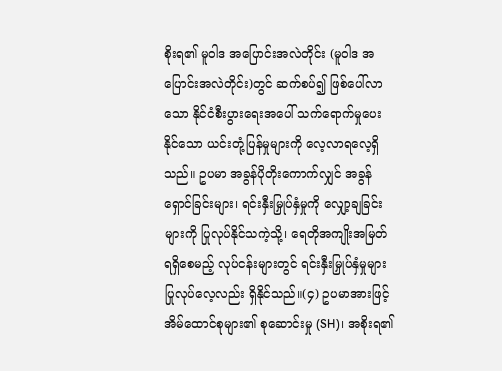စိုးရ၏ မူဝါဒ အပြောင်းအလဲတိုင်း (မူဝါဒ အပြောင်းအလဲတိုင်း)တွင် ဆက်စပ်၍ ဖြစ်ပေါ်လာသော နိုင်ငံစီးပွားရေးအပေါ် သက်ရောက်မှုပေးနိုင်သော ယင်းတုံ့ပြန်မှုများကို လေ့လာရလေ့ရှိသည်။ ဥပမာ အခွန်ပိုတိုးကောက်လျှင် အခွန်ရှောင်ခြင်းများ၊ ရင်းနှီးမြှုပ်နှံမှုကို လျှော့ချခြင်းများကို ပြုလုပ်နိုင်သကဲ့သို့၊ ရေတိုအကျိုးအမြတ် ရရှိစေမည့် လုပ်ငန်းများတွင် ရင်းနှီးမြှုပ်နှံမှုများ ပြုလုပ်လေ့လည်း ရှိနိုင်သည်။(၄) ဥပမာအားဖြင့် အိမ်ထောင်စုများ၏ စုဆောင်းမှု (SH)၊ အစိုးရ၏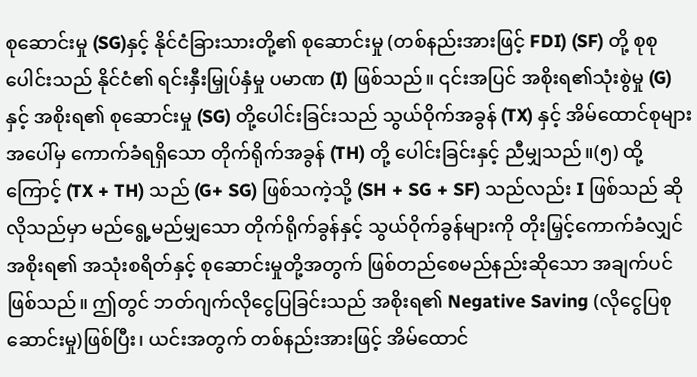စုဆောင်းမှု (SG)နှင့် နိုင်ငံခြားသားတို့၏ စုဆောင်းမှု (တစ်နည်းအားဖြင့် FDI) (SF) တို့ စုစုပေါင်းသည် နိုင်ငံ၏ ရင်းနှီးမြှုပ်နှံမှု ပမာဏ (I) ဖြစ်သည်။ ၎င်းအပြင် အစိုးရ၏သုံးစွဲမှု (G) နှင့် အစိုးရ၏ စုဆောင်းမှု (SG) တို့ပေါင်းခြင်းသည် သွယ်ဝိုက်အခွန် (TX) နှင့် အိမ်ထောင်စုများအပေါ်မှ ကောက်ခံရရှိသော တိုက်ရိုက်အခွန် (TH) တို့ ပေါင်းခြင်းနှင့် ညီမျှသည်။(၅) ထို့ကြောင့် (TX + TH) သည် (G+ SG) ဖြစ်သကဲ့သို့ (SH + SG + SF) သည်လည်း I ဖြစ်သည် ဆိုလိုသည်မှာ မည်ရွေ့မည်မျှသော တိုက်ရိုက်ခွန်နှင့် သွယ်ဝိုက်ခွန်များကို တိုးမြှင့်ကောက်ခံလျှင် အစိုးရ၏ အသုံးစရိတ်နှင့် စုဆောင်းမှုတို့အတွက် ဖြစ်တည်စေမည်နည်းဆိုသော အချက်ပင်ဖြစ်သည်။ ဤတွင် ဘတ်ဂျက်လိုငွေပြခြင်းသည် အစိုးရ၏ Negative Saving (လိုငွေပြစုဆောင်းမှု)ဖြစ်ပြီး၊ ယင်းအတွက် တစ်နည်းအားဖြင့် အိမ်ထောင်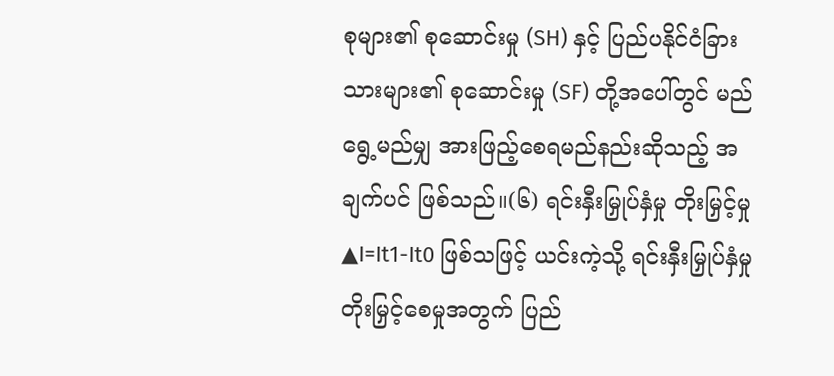စုများ၏ စုဆောင်းမှု (SH) နှင့် ပြည်ပနိုင်ငံခြားသားများ၏ စုဆောင်းမှု (SF) တို့အပေါ်တွင် မည်ရွေ့မည်မျှ အားဖြည့်စေရမည်နည်းဆိုသည့် အချက်ပင် ဖြစ်သည်။(၆) ရင်းနှီးမြှုပ်နှံမှု တိုးမြှင့်မှု ▲I=It1-It0 ဖြစ်သဖြင့် ယင်းကဲ့သို့ ရင်းနှီးမြှုပ်နှံမှု တိုးမြှင့်စေမှုအတွက် ပြည်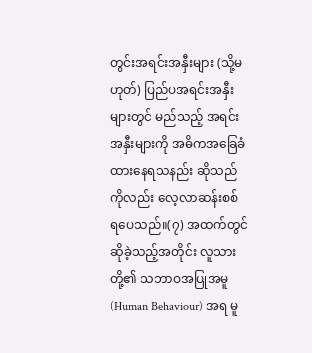တွင်းအရင်းအနှီးများ (သို့မဟုတ်) ပြည်ပအရင်းအနှီးများတွင် မည်သည့် အရင်းအနှီးများကို အဓိကအခြေခံထားနေရသနည်း ဆိုသည်ကိုလည်း လေ့လာဆန်းစစ် ရပေသည်။(၇) အထက်တွင် ဆိုခဲ့သည့်အတိုင်း လူသားတို့၏ သဘာဝအပြုအမူ (Human Behaviour) အရ မူ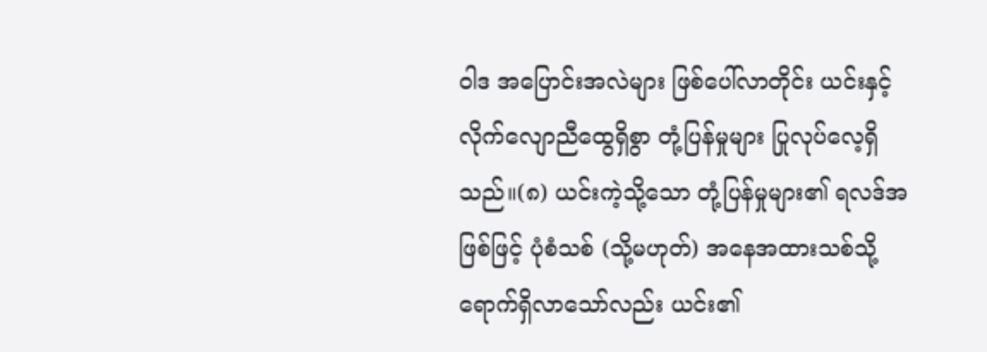ဝါဒ အပြောင်းအလဲများ ဖြစ်ပေါ်လာတိုင်း ယင်းနှင့် လိုက်လျောညီထွေရှိစွာ တုံ့ပြန်မှုများ ပြုလုပ်လေ့ရှိသည်။(၈) ယင်းကဲ့သို့သော တုံ့ပြန်မှုများ၏ ရလဒ်အဖြစ်ဖြင့် ပုံစံသစ် (သို့မဟုတ်) အနေအထားသစ်သို့ ရောက်ရှိလာသော်လည်း ယင်း၏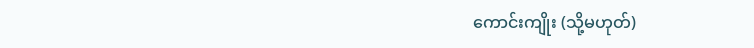ကောင်းကျိုး (သို့မဟုတ်)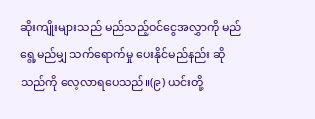ဆိုးကျိုးများသည် မည်သည့်ဝင်ငွေအလွှာကို မည်ရွေ့မည်မျှ သက်ရောက်မှု ပေးနိုင်မည်နည်း ဆိုသည်ကို လေ့လာရပေသည်။(၉) ယင်းတို့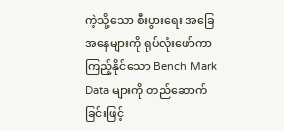ကဲ့သို့သော စီးပွားရေး အခြေအနေများကို ရုပ်လုံးဖော်ကာ ကြည့်နိုင်သော Bench Mark Data များကို တည်ဆောက်ခြင်းဖြင့်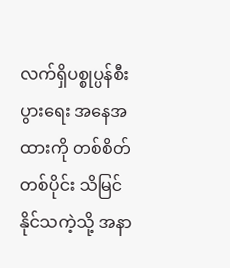လက်ရှိပစ္စုပ္ပန်စီးပွားရေး အနေအထားကို တစ်စိတ်တစ်ပိုင်း သိမြင်နိုင်သကဲ့သို့ အနာ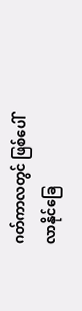ဂတ်ကာလတွင် ဖြစ်ပေါ်လာနိုင်ခြေ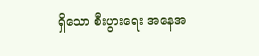ရှိသော စီးပွားရေး အနေအ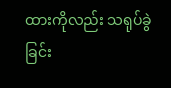ထားကိုလည်း သရုပ်ခွဲခြင်း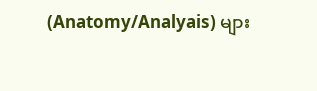(Anatomy/Analyais) များ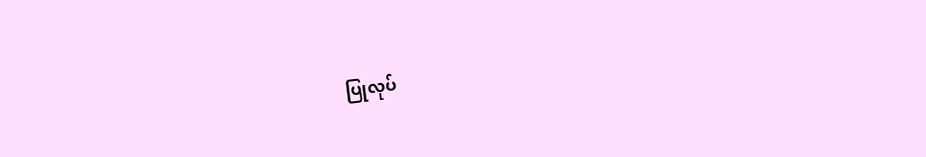ပြုလုပ်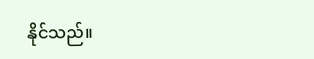နိုင်သည်။